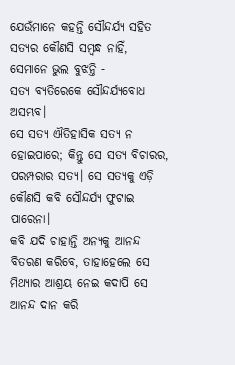ଯେଉଁମାନେ କହନ୍ତି ସୌନ୍ଦର୍ଯ୍ୟ ସହିତ ସତ୍ୟର କୌଣସି ସମ୍ବନ୍ଧ ନାହିଁ, ସେମାନେ ଭୁଲ ବୁଝନ୍ତି -
ସତ୍ୟ ବ୍ୟତିରେକେ ସୌନ୍ଦର୍ଯ୍ୟବୋଧ ଅସମ୍ଭବ।
ସେ ସତ୍ୟ ଐତିହାସିକ ସତ୍ୟ ନ ହୋଇପାରେ; କିନ୍ତୁ ସେ ସତ୍ୟ ବିଚାରର, ପରମ୍ପରାର ସତ୍ୟ। ସେ ସତ୍ୟକୁ ଏଡ଼ି କୌଣସି କବି ସୌନ୍ଦର୍ଯ୍ୟ ଫୁଟାଇ ପାରେନା।
କବି ଯଦି ଚାହାନ୍ତି ଅନ୍ୟକୁ ଆନନ୍ଦ ବିତରଣ କରିବେ, ତାହାହେଲେ ସେ ମିଥ୍ୟାର ଆଶ୍ରୟ ନେଇ କଦାପି ସେ ଆନନ୍ଦ ଦାନ କରି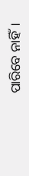ପାରିବେ ନାହିଁ।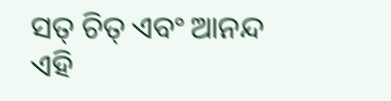ସତ୍ ଚିତ୍ ଏବଂ ଆନନ୍ଦ ଏହି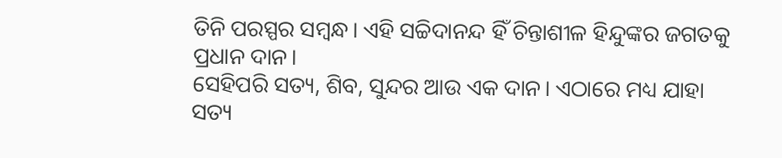ତିନି ପରସ୍ପର ସମ୍ବନ୍ଧ। ଏହି ସଚ୍ଚିଦାନନ୍ଦ ହିଁ ଚିନ୍ତାଶୀଳ ହିନ୍ଦୁଙ୍କର ଜଗତକୁ ପ୍ରଧାନ ଦାନ।
ସେହିପରି ସତ୍ୟ, ଶିବ, ସୁନ୍ଦର ଆଉ ଏକ ଦାନ। ଏଠାରେ ମଧ୍ୟ ଯାହା ସତ୍ୟ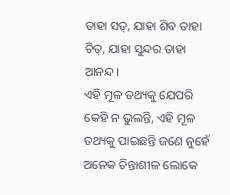ତାହା ସତ୍, ଯାହା ଶିବ ତାହା ଚିତ୍, ଯାହା ସୁନ୍ଦର ତାହା ଆନନ୍ଦ।
ଏହି ମୂଳ ତଥ୍ୟକୁ ଯେପରି କେହି ନ ଭୁଲନ୍ତି, ଏହି ମୂଳ ତଥ୍ୟକୁ ପାଇଛନ୍ତି ଜଣେ ନୁହେଁ ଅନେକ ଚିନ୍ତାଶୀଳ ଲୋକେ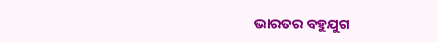ଭାରତର ବହୁଯୁଗ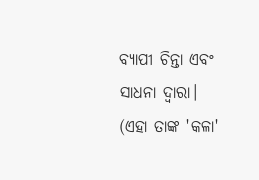ବ୍ୟାପୀ ଚିନ୍ତା ଏବଂ ସାଧନା ଦ୍ୱାରା।
(ଏହା ତାଙ୍କ 'କଳା'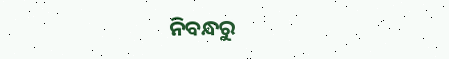ନିବନ୍ଧରୁ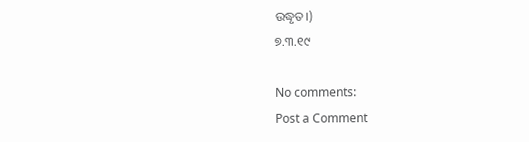ଉଦ୍ଧୃତ।)
୭.୩.୧୯

No comments:
Post a Comment